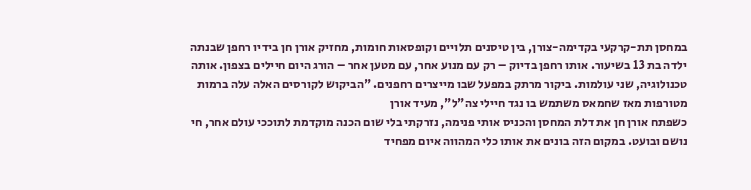במחסן תת-קרקעי בקדימה-צורן, בין טיסנים תלויים וקופסאות חומות, מחזיק אורן חן בידיו רחפן שבנתה ילדה בת 13 בשיעור. אותו רחפן בדיוק – רק עם מנוע אחר, עם מטען אחר – הורג היום חיילים בצפון. אותה טכנולוגיה, שני עולמות. ביקור מרתק במפעל שבו מייצרים רחפנים. "הביקוש לקורסים האלה עלה ברמות מטורפות מאז שחמאס משתמש בו נגד חיילי צה"ל", מעיד אורן
כשפתח אורן חן את דלת המחסן והכניס אותי פנימה, נזרקתי בלי שום הכנה מוקדמת לתוככי עולם אחר, חי נושם ובועט. במקום הזה בונים את אותו כלי המהווה איום מפחיד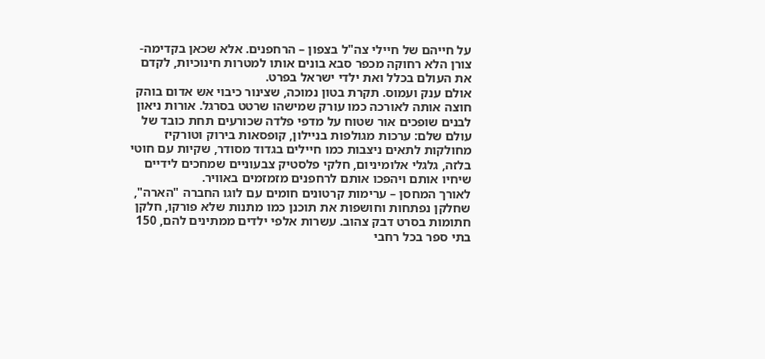על חייהם של חיילי צה"ל בצפון – הרחפנים. אלא שכאן בקדימה-צורן הלא רחוקה מכפר סבא בונים אותו למטרות חינוכיות, לקדם את העולם בכלל ואת ילדי ישראל בפרט.
אולם ענק ועמוס. תקרת בטון נמוכה, שצינור כיבוי אש אדום בוהק חוצה אותה לאורכה כמו עורק שמישהו שרטט בסרגל. אורות ניאון לבנים שופכים אור שטוח על מדפי פלדה שכורעים תחת כובד של עולם שלם: ערכות מגולפות בניילון, קופסאות בירוק וטורקיז מחולקות לתאים ניצבות כמו חיילים בגדוד מסודר, שקיות עם חוטי בלזה, גלגלי אלומיניום, חלקי פלסטיק צבעוניים שמחכים לידיים שיחיו אותם ויהפכו אותם לרחפנים מזמזמים באוויר.
לאורך המחסן – ערימות קרטונים חומים עם לוגו החברה "הארה", שחלקן נפתחות וחושפות את תוכנן כמו מתנות שלא פורקו, חלקן חתומות בסרט דבק צהוב. עשרות אלפי ילדים ממתינים להם, 150 בתי ספר בכל רחבי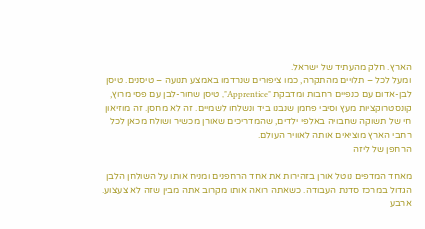הארץ. חלק מהעתיד של ישראל.
ומעל לכל – תלויים מהתקרה, כמו ציפורים שנרדמו באמצע תנועה – טיסנים. טיסן לבן-אדום עם כנפיים רחבות ומדבקת "Apprentice", טיסן שחור-לבן עם פסי מרוץ, קונסטרוקציות מעץ וסיבי פחמן שנבנו ביד ונשלחו לשמיים. זה לא מחסן. זה מוזיאון חי של תשוקה שחבויה באלפי ילדים, שהמדריכים שאורן מכשיר ושולח מכאן לכל רחבי הארץ מוציאים אותה לאוויר העולם.
הרחפן של ליזה

מאחד המדפים נוטל אורן בזהירות את אחד הרחפנים ומניח אותו על השולחן הלבן הגדול במרכז סדנת העבודה. כשאתה רואה אותו מקרוב אתה מבין שזה לא צעצוע. ארבע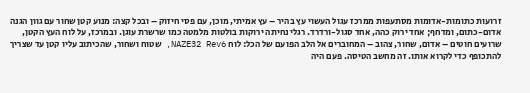זרועות כתומות-אדומות מסתעפות ממרכז עגול העשוי עץ בהיר – עץ אמיתי, מוכן, עם פסי חיזוק – ובכל קצה: מנוע קטן שחור עם גוון הגנה אדום-כתום, ומדחף; אחד ירוק כהה, אחד סגול-ורדרד. רגלי נחיתה ירוקות בולטות מלמטה כמו שרשרת עוגן. ובמרכז, על לוח העץ הקטן, שרועים חוטים – אדום, שחור, צהוב – המחוברים אל הלב הפועם של הכל: לוח NAZE32 Rev6, שטוח ושחור, שהכיתוב עליו קטן עד שצריך להתכופף כדי לקרוא אותו. זה מחשב הטיסה. פעם היה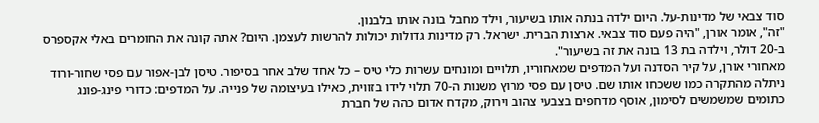סוד צבאי של מדינות-על. היום ילדה בנתה אותו בשיעור, וילד מחבל בונה אותו בלבנון.
"זה", אומר אורן, "היה פעם סוד צבאי. ארצות הברית. ישראל. רק מדינות גדולות יכולות להרשות לעצמן. היום? אתה קונה את החומרים באלי אקספרס ב-20 דולר, וילדה בת 13 בונה את זה בשיעור".
מאחורי אורן, על קיר הסדנה ועל המדפים שמאחוריו, תלויים ומונחים עשרות כלי טיס – כל אחד שלב אחר בסיפור. טיסן לבן-אפור עם פסי שחור-ורוד ניתלה מהתקרה כמו ששכחו אותו שם. טיסן עם פסי מרוץ משנות ה-70 תלוי לידו בזווית, כאילו בעיצומה של פנייה. על המדפים: כדורי פינג-פונג כתומים שמשמשים לסימון, אוסף מדחפים בצבעי צהוב וירוק, מקדח אדום כהה של חברת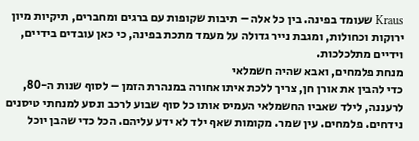Kraus שעומד בפינה. בין כל אלה – תיבות שקופות עם ברגים ומחברים, תיקיות מיון ירוקות וכחולות, ומגבת נייר גדולה על מעמד מתכת בפינה, כי כאן עובדים בידיים, וידיים מתלכלכות.
מנחת פלמחים, ואבא שהיה חשמלאי
כדי להבין את אורן חן, צריך ללכת איתו אחורה במנהרת הזמן – לסוף שנות ה-80, לרעננה, לילד שאביו החשמלאי העמיס אותו כל סוף שבוע לרכב ונסע למנחתי טיסנים נידחים. פלמחים. עין שמר. מקומות שאף ילד לא ידע עליהם. הכל כדי שהבן יוכל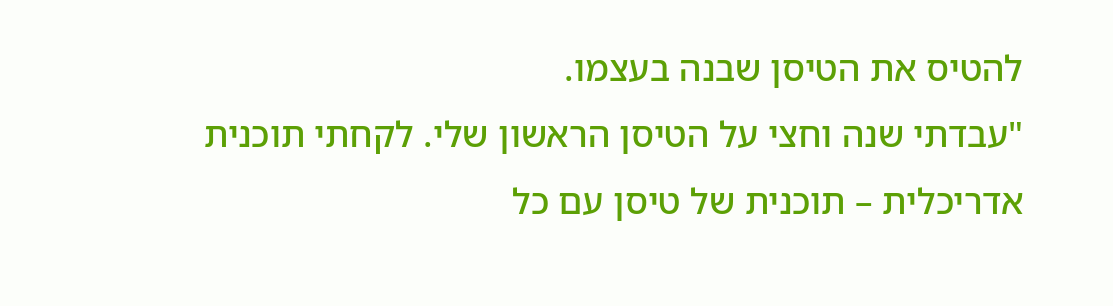להטיס את הטיסן שבנה בעצמו.
"עבדתי שנה וחצי על הטיסן הראשון שלי. לקחתי תוכנית אדריכלית – תוכנית של טיסן עם כל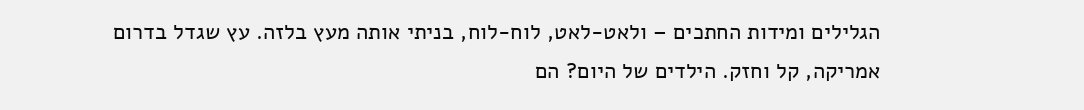הגלילים ומידות החתכים – ולאט-לאט, לוח-לוח, בניתי אותה מעץ בלזה. עץ שגדל בדרום אמריקה, קל וחזק. הילדים של היום? הם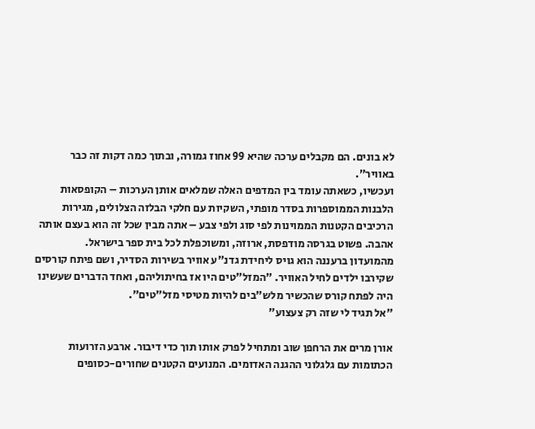לא בונים. הם מקבלים ערכה שהיא 99 אחוז גמורה, ובתוך כמה דקות זה כבר באוויר".
ועכשיו, כשאתה עומד בין המדפים האלה שמלאים אותן הערכות – הקופסאות הלבנות הממוספרות בסדר מופתי, השקיות עם חלקי הבלזה הצלולים, מגירות הרכיבים הקטנות הממוינות לפי סוג ולפי צבע – אתה מבין שכל זה הוא בעצם אותה אהבה. פשוט בגרסה מודפסת, ארוזה, ומשוכפלת לכל בית ספר בישראל.
מהמועדון ברעננה הוא גויס ליחידת גדנ"ע אוויר בשירות הסדיר, ושם פיתח קורסים שקירבו ילדים לחיל האוויר. "המזל"טים היו אז בחיתוליהם, ואחד הדברים שעשינו היה לפתח קורס שהכשיר מלש"בים להיות מטיסי מזל"טים".
"אל תגיד לי שזה רק צעצוע"

אורן מרים את הרחפן שוב ומתחיל לפרק אותו תוך כדי דיבור. ארבע הזרועות הכתומות עם גלגלוני ההגנה האדומים. המנועים הקטנים שחורים-כסופים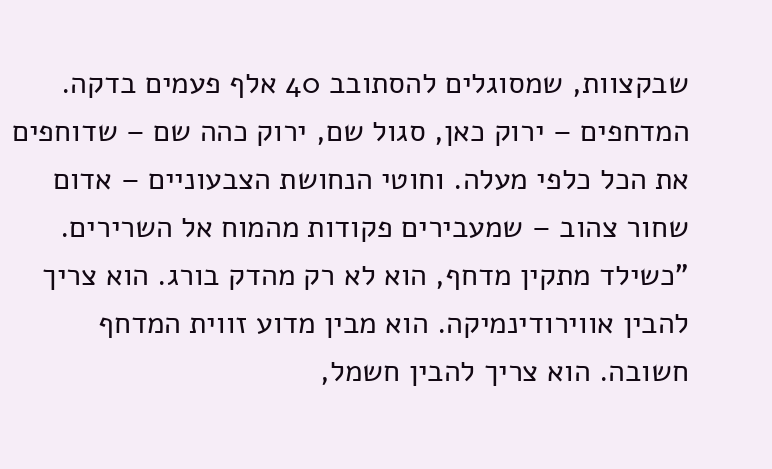שבקצוות, שמסוגלים להסתובב 40 אלף פעמים בדקה. המדחפים – ירוק כאן, סגול שם, ירוק כהה שם – שדוחפים את הכל כלפי מעלה. וחוטי הנחושת הצבעוניים – אדום שחור צהוב – שמעבירים פקודות מהמוח אל השרירים.
"כשילד מתקין מדחף, הוא לא רק מהדק בורג. הוא צריך להבין אווירודינמיקה. הוא מבין מדוע זווית המדחף חשובה. הוא צריך להבין חשמל,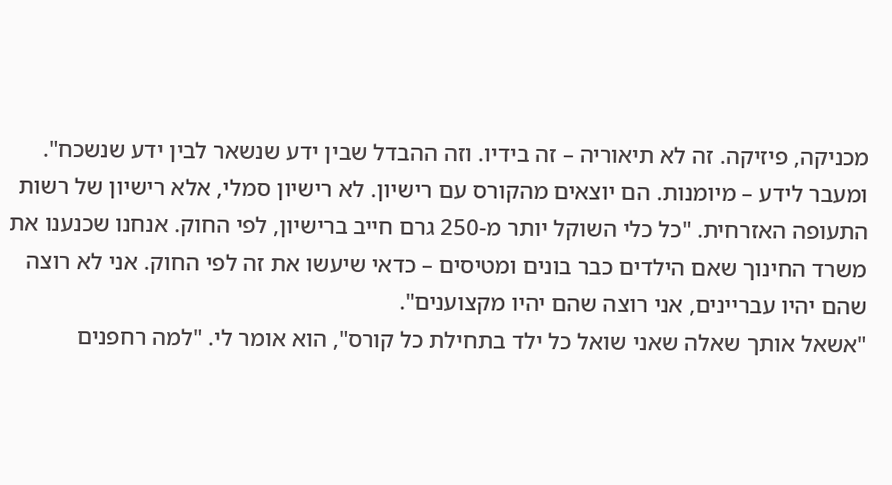מכניקה, פיזיקה. זה לא תיאוריה – זה בידיו. וזה ההבדל שבין ידע שנשאר לבין ידע שנשכח".
ומעבר לידע – מיומנות. הם יוצאים מהקורס עם רישיון. לא רישיון סמלי, אלא רישיון של רשות התעופה האזרחית. "כל כלי השוקל יותר מ-250 גרם חייב ברישיון, לפי החוק. אנחנו שכנענו את משרד החינוך שאם הילדים כבר בונים ומטיסים – כדאי שיעשו את זה לפי החוק. אני לא רוצה שהם יהיו עבריינים, אני רוצה שהם יהיו מקצוענים".
"אשאל אותך שאלה שאני שואל כל ילד בתחילת כל קורס", הוא אומר לי. "למה רחפנים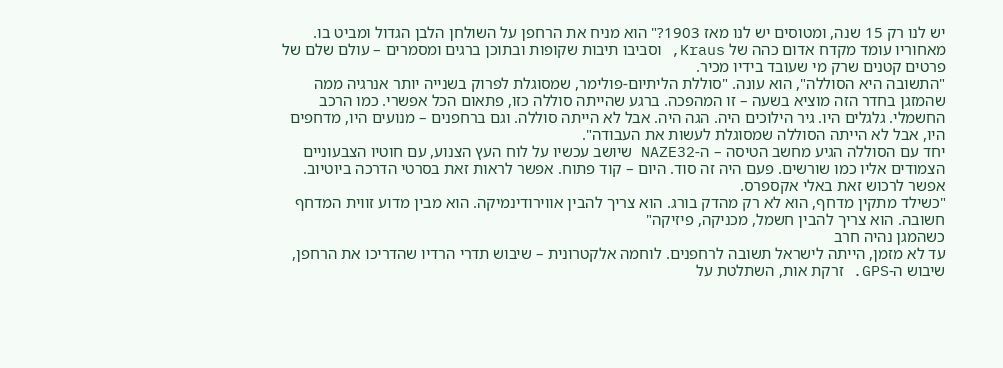יש לנו רק 15 שנה, ומטוסים יש לנו מאז 1903?" הוא מניח את הרחפן על השולחן הלבן הגדול ומביט בו. מאחוריו עומד מקדח אדום כהה של Kraus, וסביבו תיבות שקופות ובתוכן ברגים ומסמרים – עולם שלם של פרטים קטנים שרק מי שעובד בידיו מכיר.
"התשובה היא הסוללה", הוא עונה. "סוללת הליתיום-פולימר, שמסוגלת לפרוק בשנייה יותר אנרגיה ממה שהמזגן בחדר הזה מוציא בשעה – זו המהפכה. ברגע שהייתה סוללה כזו, פתאום הכל אפשרי. כמו הרכב החשמלי. גלגלים היו. גיר הילוכים היה. הגה היה. אבל לא הייתה סוללה. וגם ברחפנים – מנועים היו, מדחפים היו, אבל לא הייתה הסוללה שמסוגלת לעשות את העבודה".
יחד עם הסוללה הגיע מחשב הטיסה – ה-NAZE32 שיושב עכשיו על לוח העץ הצנוע, עם חוטיו הצבעוניים הצמודים אליו כמו שורשים. פעם היה זה סוד. היום – קוד פתוח. אפשר לראות זאת בסרטי הדרכה ביוטיוב. אפשר לרכוש זאת באלי אקספרס.
"כשילד מתקין מדחף, הוא לא רק מהדק בורג. הוא צריך להבין אווירודינמיקה. הוא מבין מדוע זווית המדחף חשובה. הוא צריך להבין חשמל, מכניקה, פיזיקה"
כשהמגן נהיה חרב
עד לא מזמן, הייתה לישראל תשובה לרחפנים. לוחמה אלקטרונית – שיבוש תדרי הרדיו שהדריכו את הרחפן, שיבוש ה-GPS. זרקת אות, השתלטת על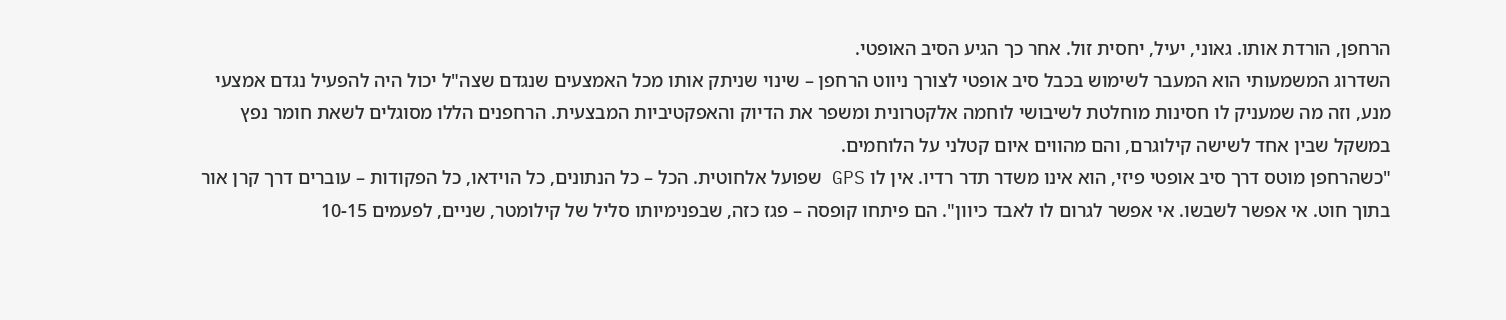הרחפן, הורדת אותו. גאוני, יעיל, יחסית זול. אחר כך הגיע הסיב האופטי.
השדרוג המשמעותי הוא המעבר לשימוש בכבל סיב אופטי לצורך ניווט הרחפן – שינוי שניתק אותו מכל האמצעים שנגדם שצה"ל יכול היה להפעיל נגדם אמצעי מנע, וזה מה שמעניק לו חסינות מוחלטת לשיבושי לוחמה אלקטרונית ומשפר את הדיוק והאפקטיביות המבצעית. הרחפנים הללו מסוגלים לשאת חומר נפץ במשקל שבין אחד לשישה קילוגרם, והם מהווים איום קטלני על הלוחמים.
"כשהרחפן מוטס דרך סיב אופטי פיזי, הוא אינו משדר תדר רדיו. אין לו GPS שפועל אלחוטית. הכל – כל הנתונים, כל הוידאו, כל הפקודות – עוברים דרך קרן אור בתוך חוט. אי אפשר לשבשו. אי אפשר לגרום לו לאבד כיוון". הם פיתחו קופסה – פגז כזה, שבפנימיותו סליל של קילומטר, שניים, לפעמים 10-15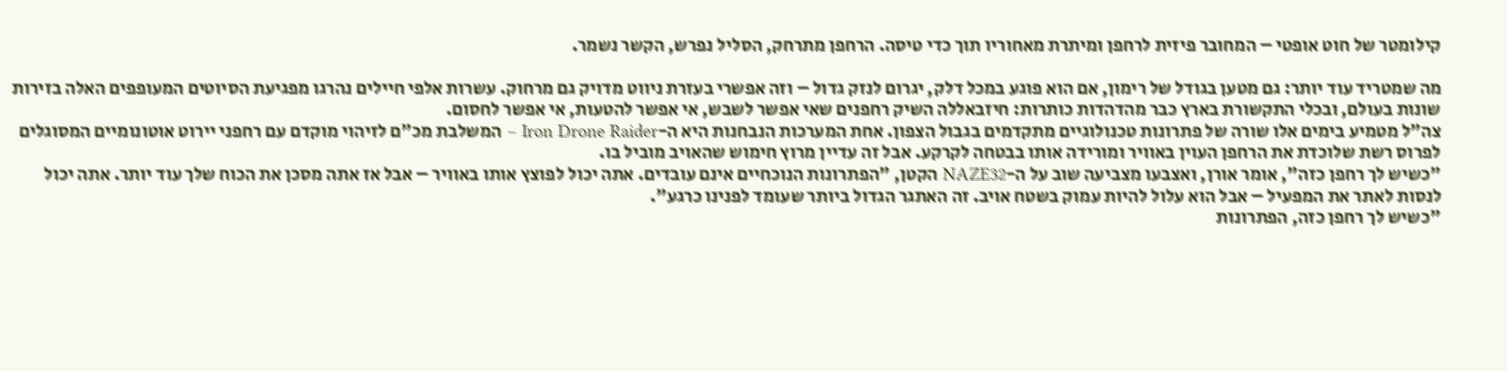קילומטר של חוט אופטי – המחובר פיזית לרחפן ומיתרת מאחוריו תוך כדי טיסה. הרחפן מתרחק, הסליל נפרש, הקשר נשמר.

מה שמטריד עוד יותר: גם מטען בגודל של רימון, אם הוא פוגע במכל דלק, יגרום לנזק גדול – וזה אפשרי בעזרת ניווט מדויק גם מרחוק. עשרות אלפי חיילים נהרגו מפגיעת הסיוטים המעופפים האלה בזירות שונות בעולם, ובכלי התקשורת בארץ כבר מהדהדות כותרות: חיזבאללה השיק רחפנים שאי אפשר לשבש, אי אפשר להטעות, אי אפשר לחסום.
צה"ל מטמיע בימים אלו שורה של פתרונות טכנולוגיים מתקדמים בגבול הצפון. אחת המערכות הנבחנות היא ה-Iron Drone Raider – המשלבת מכ"ם לזיהוי מוקדם עם רחפני יירוט אוטונומיים המסוגלים לפרוס רשת שלוכדת את הרחפן העוין באוויר ומורידה אותו בבטחה לקרקע. אבל זה עדיין מרוץ חימוש שהאויב מוביל בו.
"כשיש לך רחפן כזה", אומר אורן, ואצבעו מצביעה שוב על ה-NAZE32 הקטן, "הפתרונות הנוכחיים אינם עובדים. אתה יכול לפוצץ אותו באוויר – אבל אז אתה מסכן את הכוח שלך עוד יותר. אתה יכול לנסות לאתר את המפעיל – אבל הוא עלול להיות עמוק בשטח אויב. זה האתגר הגדול ביותר שעומד לפנינו כרגע".
"כשיש לך רחפן כזה, הפתרונות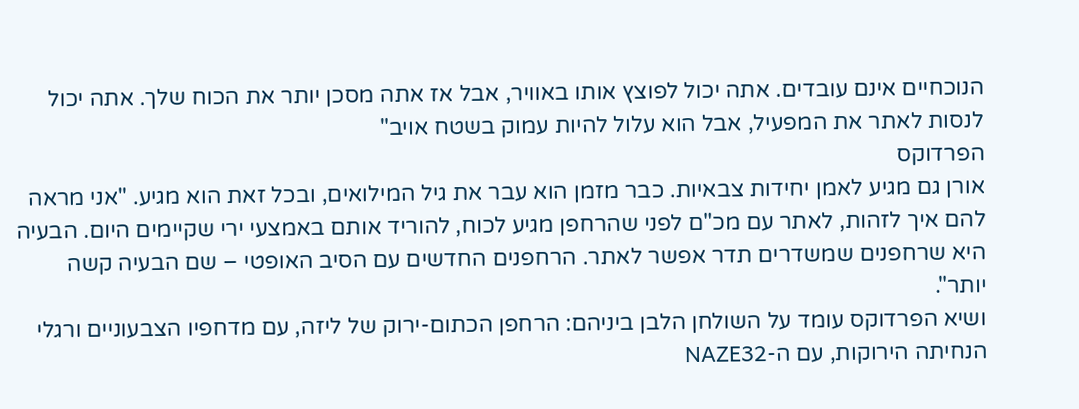הנוכחיים אינם עובדים. אתה יכול לפוצץ אותו באוויר, אבל אז אתה מסכן יותר את הכוח שלך. אתה יכול לנסות לאתר את המפעיל, אבל הוא עלול להיות עמוק בשטח אויב"
הפרדוקס
אורן גם מגיע לאמן יחידות צבאיות. כבר מזמן הוא עבר את גיל המילואים, ובכל זאת הוא מגיע. "אני מראה להם איך לזהות, לאתר עם מכ"ם לפני שהרחפן מגיע לכוח, להוריד אותם באמצעי ירי שקיימים היום. הבעיה היא שרחפנים שמשדרים תדר אפשר לאתר. הרחפנים החדשים עם הסיב האופטי – שם הבעיה קשה יותר".
ושיא הפרדוקס עומד על השולחן הלבן ביניהם: הרחפן הכתום-ירוק של ליזה, עם מדחפיו הצבעוניים ורגלי הנחיתה הירוקות, עם ה-NAZE32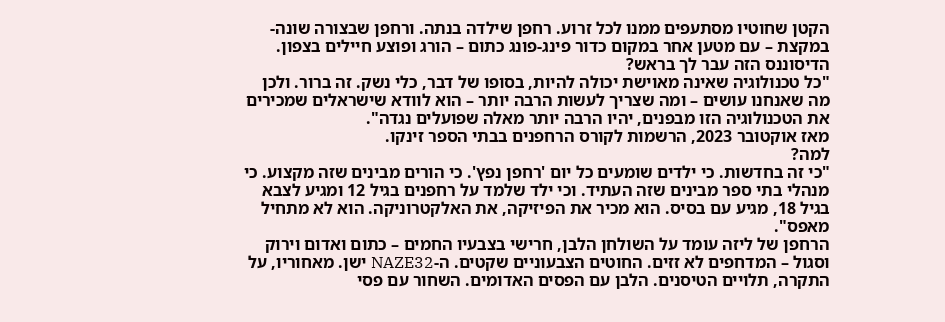הקטן שחוטיו מסתעפים ממנו לכל זרוע. רחפן שילדה בנתה. ורחפן שבצורה שונה-במקצת – עם מטען אחר במקום כדור פינג-פונג כתום – הורג ופוצע חיילים בצפון.
הדיסוננס הזה עבר לך בראש?
"כל טכנולוגיה שאינה מאוישת יכולה להיות, בסופו של דבר, כלי נשק. זה ברור. ולכן מה שאנחנו עושים – ומה שצריך לעשות הרבה יותר – הוא לוודא שישראלים שמכירים את הטכנולוגיה הזו מבפנים, יהיו הרבה יותר מאלה שפועלים נגדה".
מאז אוקטובר 2023, הרשמות לקורס הרחפנים בבתי הספר זינקו.
למה?
"כי זה בחדשות. כי ילדים שומעים כל יום 'רחפן נפץ'. כי הורים מבינים שזה מקצוע. כי מנהלי בתי ספר מבינים שזה העתיד. וכי ילד שלמד על רחפנים בגיל 12 ומגיע לצבא בגיל 18, מגיע עם בסיס. הוא מכיר את הפיזיקה, את האלקטרוניקה. הוא לא מתחיל מאפס".
הרחפן של ליזה עומד על השולחן הלבן, חרישי בצבעיו החמים – כתום ואדום וירוק וסגול – המדחפים לא זזים. החוטים הצבעוניים שקטים. ה-NAZE32 ישן. מאחוריו, על התקרה, תלויים הטיסנים. הלבן עם הפסים האדומים. השחור עם פסי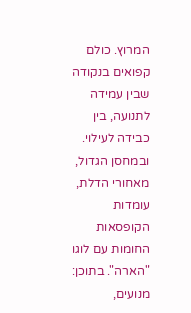המרוץ. כולם קפואים בנקודה שבין עמידה לתנועה, בין כבידה לעילוי. ובמחסן הגדול, מאחורי הדלת, עומדות הקופסאות החומות עם לוגו "הארה". בתוכן: מנועים,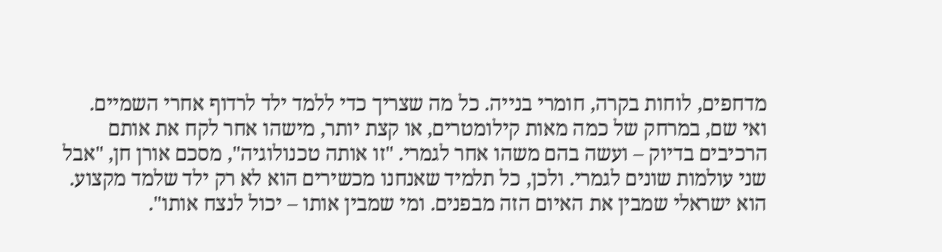מדחפים, לוחות בקרה, חומרי בנייה. כל מה שצריך כדי ללמד ילד לרדוף אחרי השמיים.
ואי שם, במרחק של כמה מאות קילומטרים, או קצת יותר, מישהו אחר לקח את אותם הרכיבים בדיוק – ועשה בהם משהו אחר לגמרי. "זו אותה טכנולוגיה", מסכם אורן חן, "אבל שני עולמות שונים לגמרי. ולכן, כל תלמיד שאנחנו מכשירים הוא לא רק ילד שלמד מקצוע. הוא ישראלי שמבין את האיום הזה מבפנים. ומי שמבין אותו – יכול לנצח אותו".